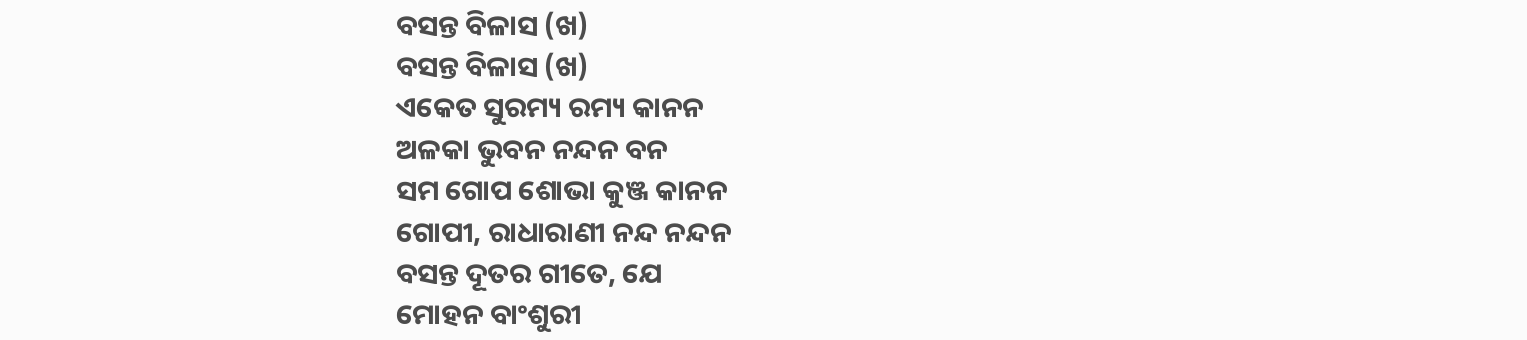ବସନ୍ତ ବିଳାସ (ଖ)
ବସନ୍ତ ବିଳାସ (ଖ)
ଏକେତ ସୁରମ୍ୟ ରମ୍ୟ କାନନ
ଅଳକା ଭୁବନ ନନ୍ଦନ ବନ
ସମ ଗୋପ ଶୋଭା କୁଞ୍ଜ କାନନ
ଗୋପୀ, ରାଧାରାଣୀ ନନ୍ଦ ନନ୍ଦନ
ବସନ୍ତ ଦୂତର ଗୀତେ, ଯେ
ମୋହନ ବାଂଶୁରୀ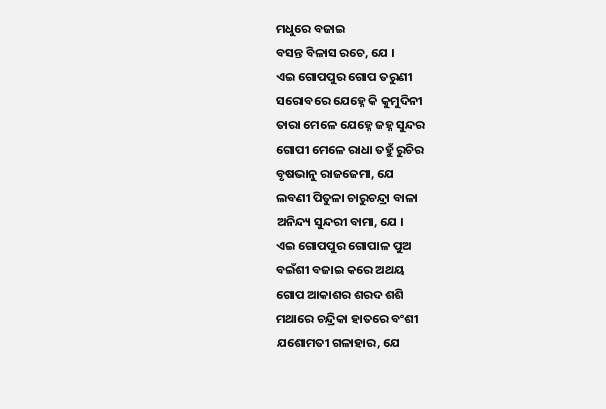ମଧୁରେ ବଜାଇ
ବସନ୍ତ ବିଳାସ ରଚେ, ଯେ ।
ଏଇ ଗୋପପୁର ଗୋପ ତରୁଣୀ
ସରୋବରେ ଯେହ୍ନେ କି କୁମୁଦିନୀ
ତାରା ମେଳେ ଯେହ୍ନେ ଜହ୍ନ ସୁନ୍ଦର
ଗୋପୀ ମେଳେ ରାଧା ତହୁଁ ରୁଚିର
ବୃଷଭାନୁ ରାଜଜେମା, ଯେ
ଲବଣୀ ପିତୁଳା ଚାରୁଚନ୍ଦ୍ରା ବାଳା
ଅନିନ୍ଦ୍ୟ ସୁନ୍ଦରୀ ବାମା, ଯେ ।
ଏଇ ଗୋପପୁର ଗୋପାଳ ପୁଅ
ବଇଁଶୀ ବଜାଇ କରେ ଅଥୟ
ଗୋପ ଆକାଶର ଶରଦ ଶଶି
ମଥାରେ ଚନ୍ଦ୍ରିକା ହାତରେ ବଂଶୀ
ଯଶୋମତୀ ଗଳାହାର, ଯେ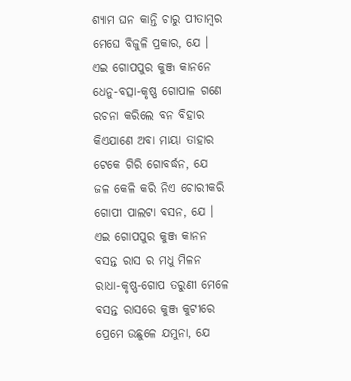ଶ୍ୟାମ ଘନ କାନ୍ତି ଚାରୁ ପୀତାମ୍ବର
ମେଘେ ବିଜୁଳି ପ୍ରକାର, ଯେ ।
ଏଇ ଗୋପପୁର କୁଞ୍ଜ କାନନେ
ଧେନୁ-ବତ୍ସା-କୃଷ୍ଣ ଗୋପାଳ ଗଣେ
ରଚନା କରିଲେ ବନ ବିହାର
କିଏଯାଣେ ଅବା ମାୟା ତାହାର
ଟେକେ ଗିରି ଗୋବର୍ଦ୍ଧନ, ଯେ
ଜଳ କେଳି କରି ନିଏ ଚୋରୀକରି
ଗୋପୀ ପାଲଟା ବସନ, ଯେ ।
ଏଇ ଗୋପପୁର କୁଞ୍ଜ କାନନ
ବସନ୍ତ ରାସ ର ମଧୁ ମିଳନ
ରାଧା-କୃଷ୍ଣ-ଗୋପ ତରୁଣୀ ମେଳେ
ବସନ୍ତ ରାସରେ କୁଞ୍ଜ କୁଟୀରେ
ପ୍ରେମେ ଉଛୁଳେ ଯମୁନା, ଯେ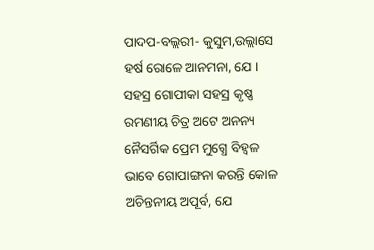ପାଦପ-ବଲ୍ଲରୀ- କୁସୁମ,ଉଲ୍ଲାସେ
ହର୍ଷ ରୋଳେ ଆନମନା, ଯେ ।
ସହସ୍ର ଗୋପୀକା ସହସ୍ର କୃଷ୍ଣ
ରମଣୀୟ ଚିତ୍ର ଅଟେ ଅନନ୍ୟ
ନୈସର୍ଗିକ ପ୍ରେମ ମୁଗ୍ଧେ ବିହ୍ବଳ
ଭାବେ ଗୋପାଙ୍ଗନା କରନ୍ତି କୋଳ
ଅଚିନ୍ତନୀୟ ଅପୂର୍ବ, ଯେ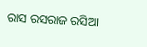ରାସ ରସରାଜ ରସିଆ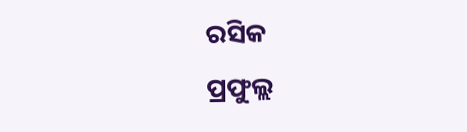ରସିକ
ପ୍ରଫୁଲ୍ଲ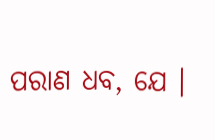ପରାଣ ଧବ, ଯେ ।